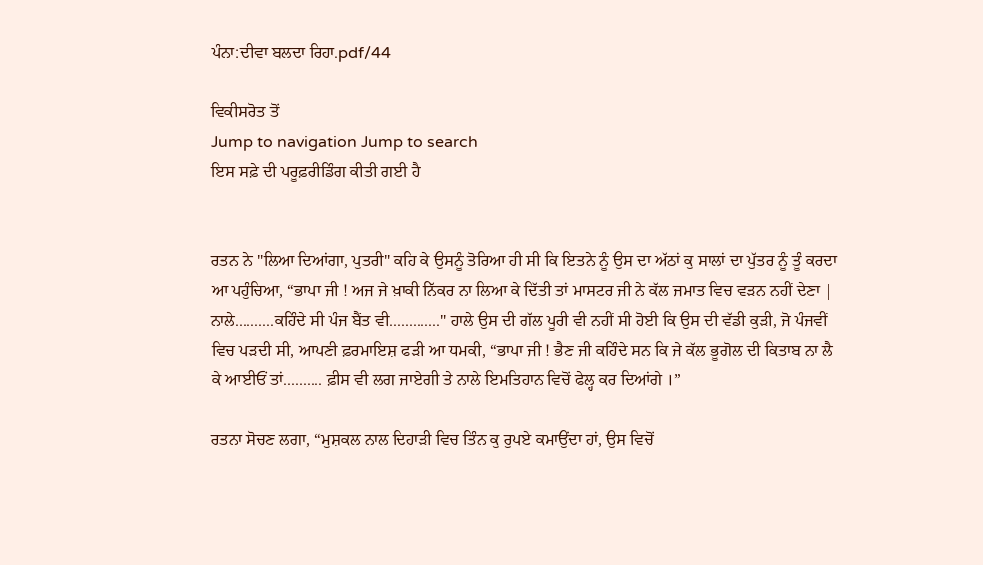ਪੰਨਾ:ਦੀਵਾ ਬਲਦਾ ਰਿਹਾ.pdf/44

ਵਿਕੀਸਰੋਤ ਤੋਂ
Jump to navigation Jump to search
ਇਸ ਸਫ਼ੇ ਦੀ ਪਰੂਫ਼ਰੀਡਿੰਗ ਕੀਤੀ ਗਈ ਹੈ


ਰਤਨ ਨੇ "ਲਿਆ ਦਿਆਂਗਾ, ਪੁਤਰੀ" ਕਹਿ ਕੇ ਉਸਨੂੰ ਤੋਰਿਆ ਹੀ ਸੀ ਕਿ ਇਤਨੇ ਨੂੰ ਉਸ ਦਾ ਅੱਠਾਂ ਕੁ ਸਾਲਾਂ ਦਾ ਪੁੱਤਰ ਨੂੰ ਤੂੰ ਕਰਦਾ ਆ ਪਹੁੰਚਿਆ, “ਭਾਪਾ ਜੀ ! ਅਜ ਜੇ ਖ਼ਾਕੀ ਨਿੱਕਰ ਨਾ ਲਿਆ ਕੇ ਦਿੱਤੀ ਤਾਂ ਮਾਸਟਰ ਜੀ ਨੇ ਕੱਲ ਜਮਾਤ ਵਿਚ ਵੜਨ ਨਹੀਂ ਦੇਣਾ | ਨਾਲੇ..........ਕਹਿੰਦੇ ਸੀ ਪੰਜ ਬੈਂਤ ਵੀ............." ਹਾਲੇ ਉਸ ਦੀ ਗੱਲ ਪੂਰੀ ਵੀ ਨਹੀਂ ਸੀ ਹੋਈ ਕਿ ਉਸ ਦੀ ਵੱਡੀ ਕੁੜੀ, ਜੋ ਪੰਜਵੀਂ ਵਿਚ ਪੜਦੀ ਸੀ, ਆਪਣੀ ਫ਼ਰਮਾਇਸ਼ ਫੜੀ ਆ ਧਮਕੀ, “ਭਾਪਾ ਜੀ ! ਭੈਣ ਜੀ ਕਹਿੰਦੇ ਸਨ ਕਿ ਜੇ ਕੱਲ ਭੂਗੋਲ ਦੀ ਕਿਤਾਬ ਨਾ ਲੈ ਕੇ ਆਈਓਂ ਤਾਂ.......... ਫ਼ੀਸ ਵੀ ਲਗ ਜਾਏਗੀ ਤੇ ਨਾਲੇ ਇਮਤਿਹਾਨ ਵਿਚੋਂ ਫੇਲ੍ਹ ਕਰ ਦਿਆਂਗੇ ।”

ਰਤਨਾ ਸੋਚਣ ਲਗਾ, “ਮੁਸ਼ਕਲ ਨਾਲ ਦਿਹਾੜੀ ਵਿਚ ਤਿੰਨ ਕੁ ਰੁਪਏ ਕਮਾਉਂਦਾ ਹਾਂ, ਉਸ ਵਿਚੋਂ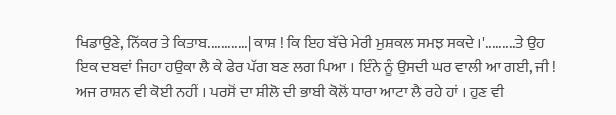ਖਿਡਾਉਣੇ, ਨਿੱਕਰ ਤੇ ਕਿਤਾਬ............| ਕਾਸ਼ ! ਕਿ ਇਹ ਬੱਚੇ ਮੇਰੀ ਮੁਸ਼ਕਲ ਸਮਝ ਸਕਦੇ ।'.........ਤੇ ਉਹ ਇਕ ਦਬਵਾਂ ਜਿਹਾ ਹਉਕਾ ਲੈ ਕੇ ਫੇਰ ਪੱਗ ਬਣ ਲਗ ਪਿਆ । ਇੰਨੇ ਨੂੰ ਉਸਦੀ ਘਰ ਵਾਲੀ ਆ ਗਈ, ਜੀ ! ਅਜ ਰਾਸ਼ਨ ਵੀ ਕੋਈ ਨਹੀਂ । ਪਰਸੋਂ ਦਾ ਸ਼ੀਲੋ ਦੀ ਭਾਬੀ ਕੋਲੋਂ ਧਾਰਾ ਆਟਾ ਲੈ ਰਹੇ ਹਾਂ । ਹੁਣ ਵੀ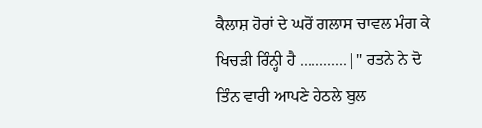ਕੈਲਾਸ਼ ਹੋਰਾਂ ਦੇ ਘਰੋਂ ਗਲਾਸ ਚਾਵਲ ਮੰਗ ਕੇ ਖਿਚੜੀ ਰਿੰਨ੍ਹੀ ਹੈ ............|" ਰਤਨੇ ਨੇ ਦੋ ਤਿੰਨ ਵਾਰੀ ਆਪਣੇ ਹੇਠਲੇ ਬੁਲ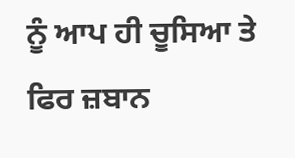ਨੂੰ ਆਪ ਹੀ ਚੂਸਿਆ ਤੇ ਫਿਰ ਜ਼ਬਾਨ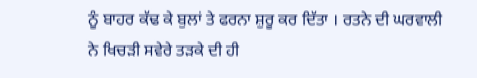ਨੂੰ ਬਾਹਰ ਕੱਢ ਕੇ ਬੁਲਾਂ ਤੇ ਫਰਨਾ ਸ਼ੁਰੂ ਕਰ ਦਿੱਤਾ । ਰਤਨੇ ਦੀ ਘਰਵਾਲੀ ਨੇ ਖਿਚੜੀ ਸਵੇਰੇ ਤੜਕੇ ਦੀ ਹੀ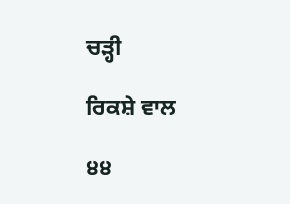ਚੜ੍ਹੀ

ਰਿਕਸ਼ੇ ਵਾਲ

੪੪